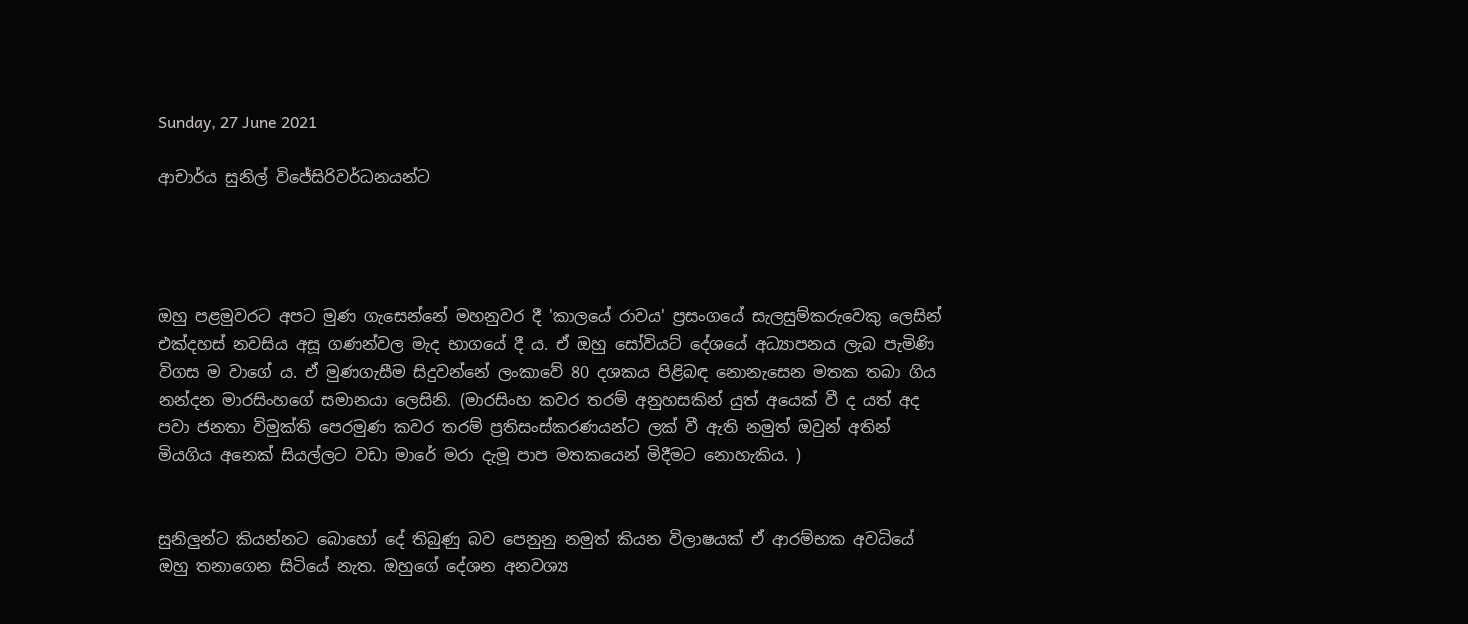Sunday, 27 June 2021

ආචාර්ය සුනිල් විජේසිරිවර්ධනයන්ට




ඔහු පළමුවරට අපට මුණ ගැසෙන්නේ මහනුවර දී 'කාලයේ රාවය' ප්‍රසංගයේ සැලසුම්කරුවෙකු ලෙසින් එක්දහස් නවසිය අසූ ගණන්වල මැද භාගයේ දී ය. ඒ ඔහු සෝවියට් දේශයේ අධ්‍යාපනය ලැබ පැමිණි විගස ම වාගේ ය. ඒ මුණගැසීම සිදුවන්නේ ලංකාවේ 80 දශකය පිළිබඳ නොනැසෙන මතක තබා ගිය නන්දන මාරසිංහගේ සමානයා ලෙසිනි. (මාරසිංහ කවර තරම් අනුහසකින් යුත් අයෙක් වී ද යත් අද පවා ජනතා විමුක්ති පෙරමුණ කවර තරම් ප්‍රතිසංස්කරණයන්ට ලක් වී ඇති නමුත් ඔවුන් අතින් මියගිය අනෙක් සියල්ලට වඩා මාරේ මරා දැමූ පාප මතකයෙන් මිදීමට නොහැකිය. )


සුනිලුන්ට කියන්නට බොහෝ දේ තිබුණු බව පෙනුනු නමුත් කියන විලාෂයක් ඒ ආරම්භක අවධියේ ඔහු තනාගෙන සිටියේ නැත. ඔහුගේ දේශන අනවශ්‍ය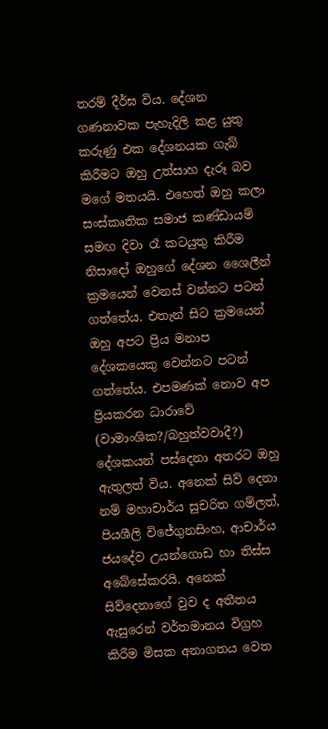තරම් දීර්ඝ විය. දේශන ගණනාවක පැහැදිලි කළ යුතු කරුණු එක දේශනයක ගැබ් කිරීමට ඔහු උත්සාහ දැරූ බව මගේ මතයයි. එහෙත් ඔහු කලා සංස්කෘතික සමාජ කණ්ඩායම් සමඟ දිවා රෑ කටයුතු කිරීම නිසාදෝ ඔහුගේ දේශන ශෛලීන් ක්‍රමයෙන් වෙනස් වන්නට පටන් ගත්තේය. එතැන් සිට ක්‍රමයෙන් ඔහු අපට ප්‍රිය මනාප දේශකයෙකු වෙන්නට පටන් ගත්තේය. එපමණක් නොව අප ප්‍රියකරන ධාරාවේ (වාමාංශික?/බහුත්වවාදී?) දේශකයන් පස්දෙනා අතරට ඔහු ඇතුලත් විය. අනෙක් සිව් දෙනා නම් මහාචාර්ය සුචරිත ගම්ලත්, පියශීලි විජේගුනසිංහ, ආචාර්ය ජයදේව උයන්ගොඩ හා තිස්ස අබේසේකරයි. අනෙක් සිව්දෙනාගේ වුව ද අතීතය ඇසුරෙන් වර්තමානය විග්‍රහ කිරීම මිසක අනාගතය වෙත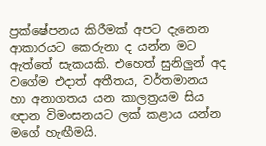ප්‍රක්ෂේපනය කිරීමක් අපට දැනෙන ආකාරයට කෙරුනා ද යන්න මට ඇත්තේ සැකයකි. එහෙත් සුනිලුන් අද වගේම එදාත් අතීතය, වර්තමානය හා අනාගතය යන කාලත්‍රයම සිය ඥාන විමංසනයට ලක් කළාය යන්න මගේ හැඟීමයි.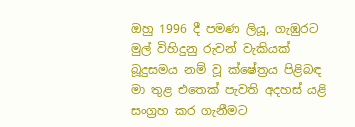ඔහු 1996 දී පමණ ලියූ, ගැඹුරට මුල් විහිදුනු රුවන් වැකියක් බූදුසමය නම් වූ ක්ෂේත්‍රය පිළිබඳ මා තුළ එතෙක් පැවති අදහස් යළි සංග්‍රහ කර ගැනීමට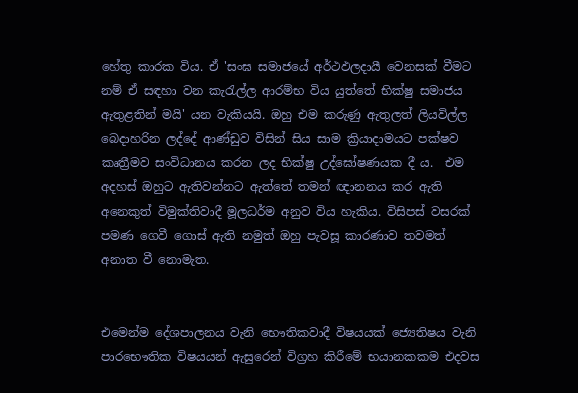හේතු කාරක විය. ඒ 'සංඝ සමාජයේ අර්ථඵලදායී වෙනසක් වීමට නම් ඒ සඳහා වන කැරැල්ල ආරම්භ විය යුත්තේ භික්ෂු සමාජය ඇතුළතින් මයි' යන වැකියයි. ඔහු එම කරුණු ඇතුලත් ලියවිල්ල බෙදාහරින ලද්දේ ආණ්ඩුව විසින් සිය සාම ක්‍රියාදාමයට පක්ෂව කෘත්‍රීමව සංවිධානය කරන ලද භික්ෂු උද්ඝෝෂණයක දී ය.  එම අදහස් ඔහුට ඇතිවන්නට ඇත්තේ තමන් ඥානනය කර ඇති අනෙකුත් විමුක්තිවාදී මූලධර්ම අනුව විය හැකිය. විසිපස් වසරක් පමණ ගෙවී ගොස් ඇති නමුත් ඔහු පැවසූ කාරණාව තවමත් අනාත වී නොමැත.


එමෙන්ම දේශපාලනය වැනි භෞතිකවාදී විෂයයක් ජ්‍යෙතිෂය වැනි පාරභෞතික විෂයයන් ඇසුරෙන් විග්‍රහ කිරීමේ භයානකකම එදවස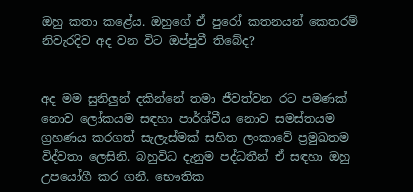ඔහු කතා කළේය. ඔහුගේ ඒ පුරෝ කතනයන් කෙතරම් නිවැරදිව අද වන විට ඔප්පුවී තිබේද?


අද මම සුනිලුන් දකින්නේ තමා ජීවත්වන රට පමණක් නොව ලෝකයම සඳහා පාර්ශ්වීය නොව සමස්තයම ග්‍රහණය කරගත් සැලැස්මක් සහිත ලංකාවේ ප්‍රමුඛතම විද්වතා ලෙසිනි. බහුවිධ දැනුම පද්ධතීන් ඒ සඳහා ඔහු උපයෝගී කර ගනී. භෞතික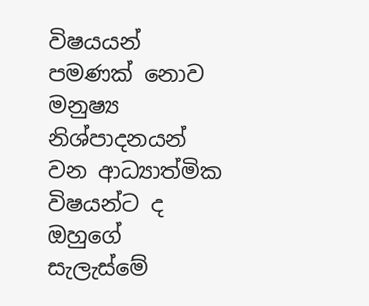විෂයයන් පමණක් නොව මනුෂ්‍ය නිශ්පාදනයන් වන ආධ්‍යාත්මික විෂයන්ට ද ඔහුගේ සැලැස්මේ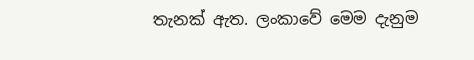තැනක් ඇත. ලංකාවේ මෙම දැනුම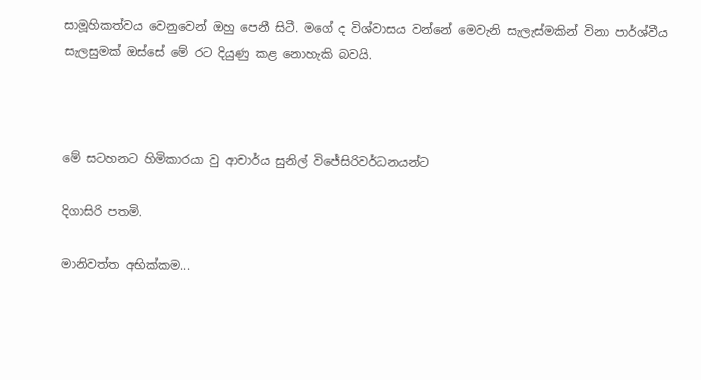සාමූහිකත්වය වෙනුවෙන් ඔහු පෙනී සිටී. මගේ ද විශ්වාසය වන්නේ මෙවැනි සැලැස්මකින් විනා පාර්ශ්වීය සැලසුමක් ඔස්සේ මේ රට දියුණු කළ නොහැකි බවයි.



මේ සටහනට හිමිකාරයා වු ආචාර්ය සුනිල් විජේසිරිවර්ධනයන්ට

දිගාසිරි පතමි.

මානිවත්ත අභික්කම...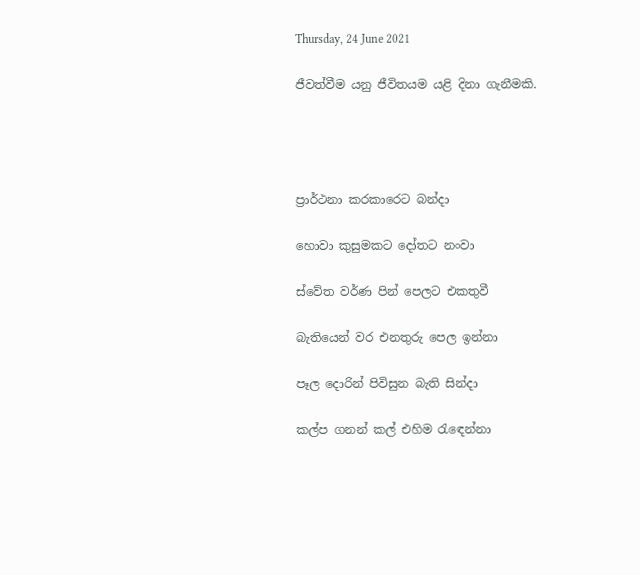Thursday, 24 June 2021

ජීවත්වීම යනු ජීවිතයම යළි දිනා ගැනීමකි.




ප්‍රාර්ථනා කරකාරෙට බන්දා

හොවා කුසුමකට දෝතට නංවා

ස්වේත වර්ණ පින් පෙලට එකතුවී

බැතියෙන් වර එනතුරු පෙල ඉන්නා

පෑල දොරින් පිවිසුන බැති සින්දා

කල්ප ගනන් කල් එහිම රැඳෙන්නා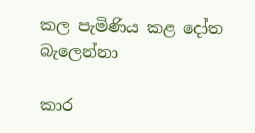කල පැමිණිය කළ දෝත බැලෙන්නා

කාර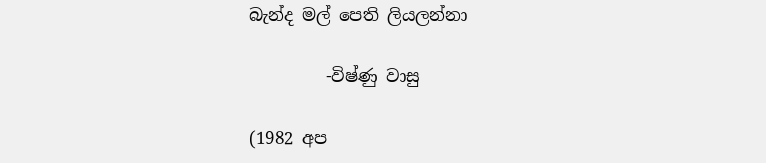බැන්ද මල් පෙති ලියලන්නා

         -විෂ්ණු වාසු

(1982 අප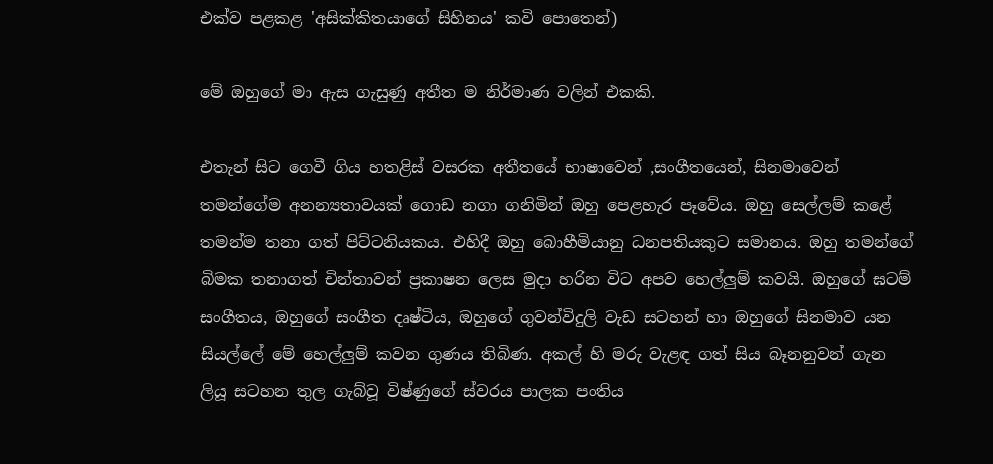එක්ව පළකළ 'අසික්කිතයාගේ සිහිනය' කවි පොතෙන්)

මේ ඔහුගේ මා ඇස ගැසුණු අතීත ම නිර්මාණ වලින් එකකි.

එතැන් සිට ගෙවී ගිය හතළිස් වසරක අතීතයේ භාෂාවෙන් ,සංගීතයෙන්, සිනමාවෙන් තමන්ගේම අනන්‍යතාවයක් ගොඩ නගා ගනිමින් ඔහු පෙළහැර පෑවේය. ඔහු සෙල්ලම් කළේ තමන්ම තනා ගත් පිට්ටනියකය. එහිදී ඔහු බොහීමියානු ධනපතියකුට සමානය. ඔහු තමන්ගේ බිමක තනාගත් චින්තාවන් ප්‍රකාෂන ලෙස මුදා හරින විට අපව හෙල්ලුම් කවයි. ඔහුගේ ඝටම් සංගීතය, ඔහුගේ සංගීත දෘෂ්ටිය, ඔහුගේ ගුවන්විදුලි වැඩ සටහන් හා ඔහුගේ සිනමාව යන සියල්ලේ මේ හෙල්ලුම් කවන ගුණය තිබිණ. අකල් හි මරු වැළඳ ගත් සිය බෑනනුවන් ගැන ලියූ සටහන තුල ගැබ්වූ විෂ්ණුගේ ස්වරය පාලක පංතිය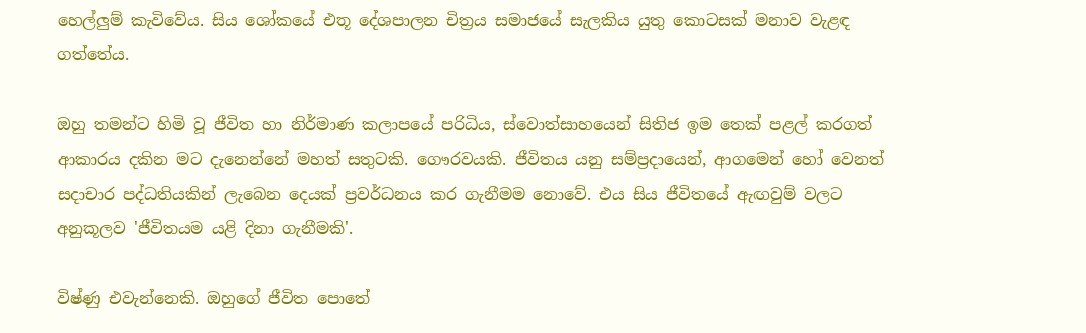හෙල්ලුම් කැවිවේය. සිය ශෝකයේ එතූ දේශපාලන චිත්‍රය සමාජයේ සැලකිය යුතු කොටසක් මනාව වැළඳ ගත්තේය.

ඔහු තමන්ට හිමි වූ ජීවිත හා නිර්මාණ කලාපයේ පරිධිය, ස්වොත්සාහයෙන් සිතිජ ඉම තෙක් පළල් කරගත් ආකාරය දකින මට දැනෙන්නේ මහත් සතුටකි. ගෞරවයකි. ජීවිතය යනු සම්ප්‍රදායෙන්, ආගමෙන් හෝ වෙනත් සදාචාර පද්ධතියකින් ලැබෙන දෙයක් ප්‍රවර්ධනය කර ගැනීමම නොවේ. එය සිය ජීවිතයේ ඇඟවුම් වලට අනුකූලව 'ජීවිතයම යළි දිනා ගැනීමකි'.

විෂ්ණු එවැන්නෙකි. ඔහුගේ ජීවිත පොතේ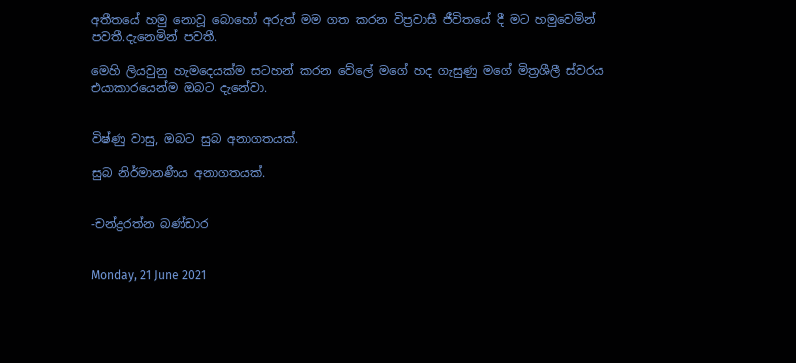අතීතයේ හමු නොවූ බොහෝ අරුත් මම ගත කරන විප්‍රවාසී ජීවිතයේ දී මට හමුවෙමින් පවතී.දැනෙමින් පවතී.

මෙහි ලියවුනු හැමදෙයක්ම සටහන් කරන වේලේ මගේ හද ගැසුණු මගේ මිත්‍රශීලී ස්වරය එයාකාරයෙන්ම ඔබට දැනේවා.


විෂ්ණු වාසු, ඔබට සුබ අනාගතයක්.

සුබ නිර්මානණීය අනාගතයක්.


-චන්ද්‍රරත්න බණ්ඩාර


Monday, 21 June 2021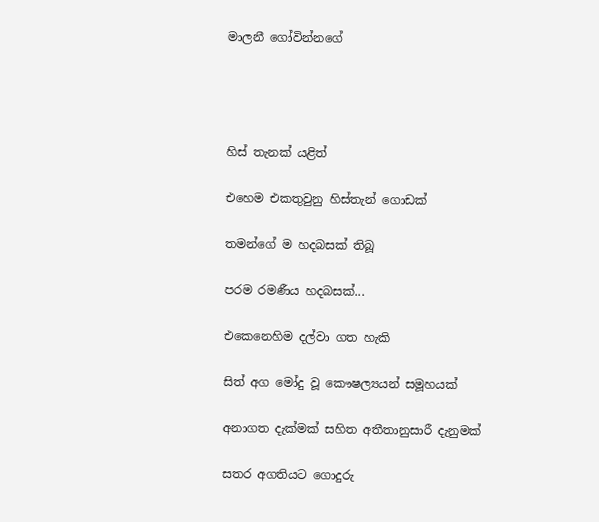මාලනී ගෝවින්නගේ




හිස් තැනක් යළිත්

එහෙම එකතුවුනු හිස්තැන් ගොඩක්

තමන්ගේ ම හදබසක් තිබූ

පරම රමණීය හදබසක්...

එකෙනෙහිම දල්වා ගත හැකි

සිත් අග මෝදු වූ කෞෂල්‍යයන් සමූහයක්

අනාගත දැක්මක් සහිත අතීතානුසාරී දැනුමක්

සතර අගතියට ගොදුරු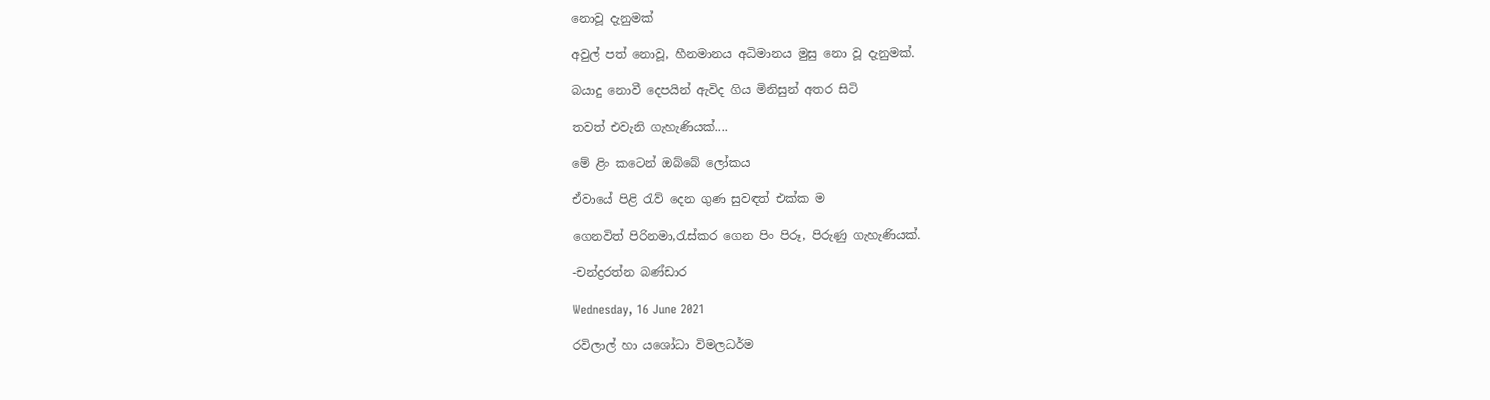නොවූ දැනුමක්

අවුල් පත් නොවූ, හීනමානය අධිමානය මුසු නො වූ දැනුමක්.

බයාදු නොවී දෙපයින් ඇවිද ගිය මිනිසුන් අතර සිටි

තවත් එවැනි ගැහැණියක්....

මේ ළිං කටෙන් ඔබ්බේ ලෝකය

ඒවායේ පිළි රැව් දෙන ගුණ සුවඳත් එක්ක ම

ගෙනවිත් පිරිනමා,රැස්කර ගෙන පිං පිරූ, පිරුණු ගැහැණියක්.

-චන්ද්‍රරත්න බණ්ඩාර

Wednesday, 16 June 2021

රවිලාල් හා යශෝධා විමලධර්ම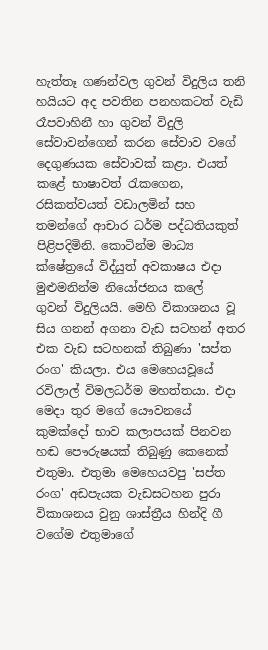හැත්තෑ ගණන්වල ගුවන් විදුලිය තනි හයියට අද පවතින පනහකටත් වැඩි රෑපවාහිනී හා ගුවන් විදුලි සේවාවන්ගෙන් කරන සේවාව වගේ දෙගුණයක සේවාවක් කළා. එයත් කළේ භාෂාවත් රැකගෙන, රසිකත්වයත් වඩාලමින් සහ තමන්ගේ ආචාර ධර්ම පද්ධතියකුත් පිළිපදිමිනි. කොටින්ම මාධ්‍ය ක්ෂේත්‍රයේ විද්යුත් අවකාෂය එදා මුළුමනින්ම නියෝජනය කලේ  ගුවන් විදුලියයි. මෙහි විකාශනය වූ සිය ගනන් අගනා වැඩ සටහන් අතර එක වැඩ සටහනක් තිබුණා 'සප්ත රංග' කියලා. එය මෙහෙයවූයේ රවිලාල් විමලධර්ම මහත්තයා. එදා මෙදා තුර මගේ යෞවනයේ කුමක්දෝ භාව කලාපයක් පිනවන හඬ පෞරුෂයක් තිබුණු කෙනෙක් එතුමා. එතුමා මෙහෙයවපු 'සප්ත රංග' අඩපැයක වැඩසටහන පුරා විකාශනය වුනු ශාස්ත්‍රීය හින්දි ගී වගේම එතුමාගේ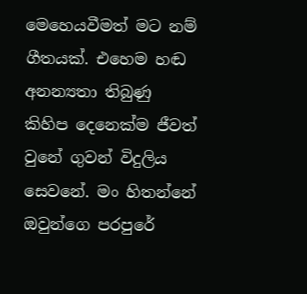මෙහෙයවීමත් මට නම් ගීතයක්. එහෙම හඬ අනන්‍යතා තිබුණු කිහිප දෙනෙක්ම ජීවත් වුනේ ගුවන් විදුලිය සෙවනේ. මං හිතන්නේ ඔවුන්ගෙ පරපුරේ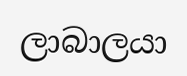ලාබාලයා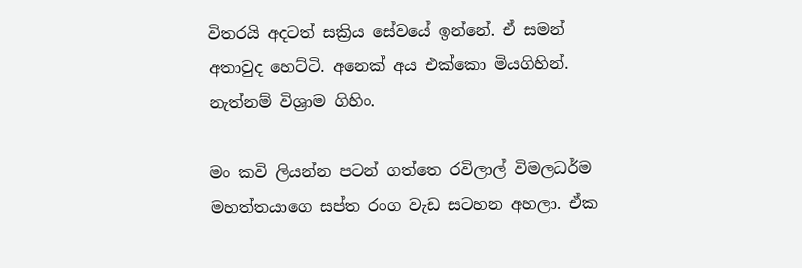විතරයි අදටත් සක්‍රිය සේවයේ ඉන්නේ. ඒ සමන් අතාවුද හෙට්ටි. අනෙක් අය එක්කො මියගිහින්. නැත්නම් විශ්‍රාම ගිහිං.

මං කවි ලියන්න පටන් ගත්තෙ රවිලාල් විමලධර්ම මහත්තයාගෙ සප්ත රංග වැඩ සටහන අහලා. ඒක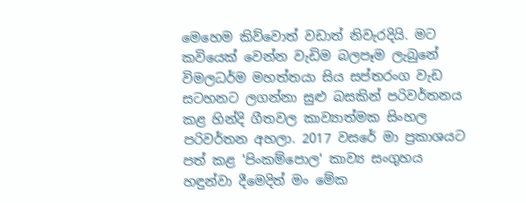මෙහෙම කිව්වොත් වඩාත් නිවැරදියි. මට කවියෙක් වෙන්න වැඩිම බලපෑම ලැබුනේ විමලධර්ම මහත්තයා සිය සප්තරංග වැඩ සටහනට ලගන්නා සුළු බසකින් පරිවර්තනය කළ හින්දි ගීතවල කාව්‍යාත්මක සිංහල පරිවර්තන අහලා. 2017 වසරේ මා ප්‍රකාශයට පත් කළ 'පිංකම්පොල' කාව්‍ය සංගුහය හඳුන්වා දීමෙදිත් මං මේක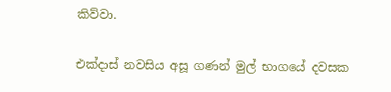කිව්වා.

එක්දාස් නවසිය අසූ ගණන් මුල් භාගයේ දවසක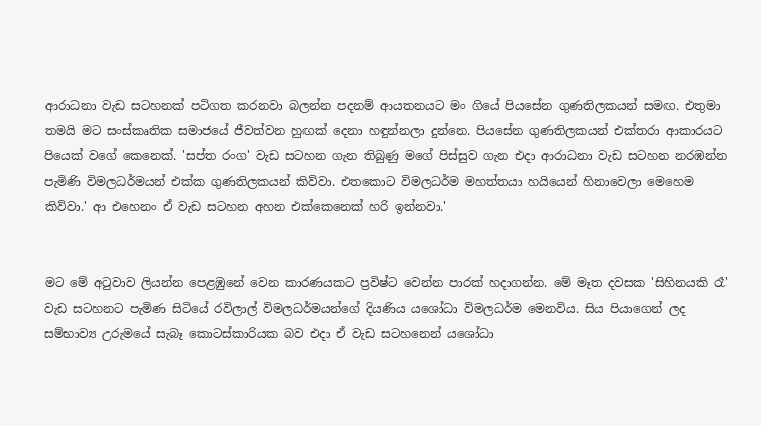ආරාධනා වැඩ සටහනක් පටිගත කරනවා බලන්න පදනම් ආයතනයට මං ගියේ පියසේන ගුණතිලකයන් සමඟ. එතුමා තමයි මට සංස්කෘතික සමාජයේ ජීවත්වන හුඟක් දෙනා හඳුන්නලා දුන්නෙ. පියසේන ගුණතිලකයන් එක්තරා ආකාරයට පියෙක් වගේ කෙනෙක්. 'සප්ත රංග' වැඩ සටහන ගැන තිබුණු මගේ පිස්සුව ගැන එදා ආරාධනා වැඩ සටහන නරඹන්න පැමිණි විමලධර්මයන් එක්ක ගුණතිලකයන් කිව්වා. එතකොට විමලධර්ම මහත්තයා හයියෙන් හිනාවෙලා මෙහෙම කිව්වා.' ආ එහෙනං ඒ වැඩ සටහන අහන එක්කෙනෙක් හරි ඉන්නවා.'


මට මේ අටුවාව ලියන්න පෙළඹුනේ වෙන කාරණයකට ප්‍රවිෂ්ට වෙන්න පාරක් හදාගන්න. මේ මෑත දවසක 'සිහිනයකි රෑ' වැඩ සටහනට පැමිණ සිටියේ රවිලාල් විමලධර්මයන්ගේ දියණිය යශෝධා විමලධර්ම මෙනවිය. සිය පියාගෙන් ලද සම්භාව්‍ය උරුමයේ සැබෑ කොටස්කාරියක බව එදා ඒ වැඩ සටහනෙන් යශෝධා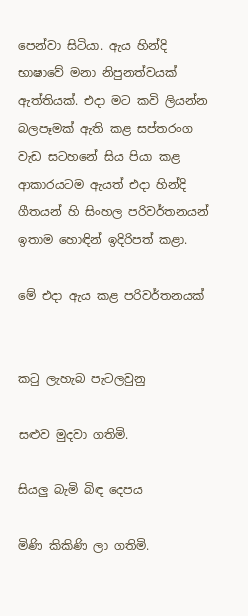පෙන්වා සිටියා. ඇය හින්දි භාෂාවේ මනා නිපුනත්වයක් ඇත්තියක්. එදා මට කවි ලියන්න බලපෑමක් ඇති කළ සප්තරංග වැඩ සටහනේ සිය පියා කළ ආකාරයටම ඇයත් එදා හින්දි ගීතයන් හි සිංහල පරිවර්තනයන් ඉතාම හොඳින් ඉදිරිපත් කළා.

මේ එදා ඇය කළ පරිවර්තනයක්


කටු ලැහැබ පැටලවුනු

සළුව මුදවා ගතිමි.

සියලු බැමි බිඳ දෙපය

මිණි කිකිණි ලා ගතිමි.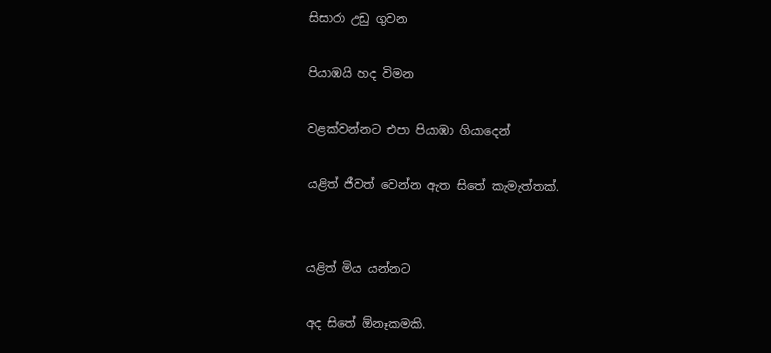සිසාරා උඩු ගුවන

පියාඹයි හද විමන

වළක්වන්නට එපා පියාඹා ගියාදෙන්

යළිත් ජීවත් වෙන්න ඇත සිතේ කැමැත්තක්.


යළිත් මිය යන්නට

අද සිතේ ඕනෑකමකි.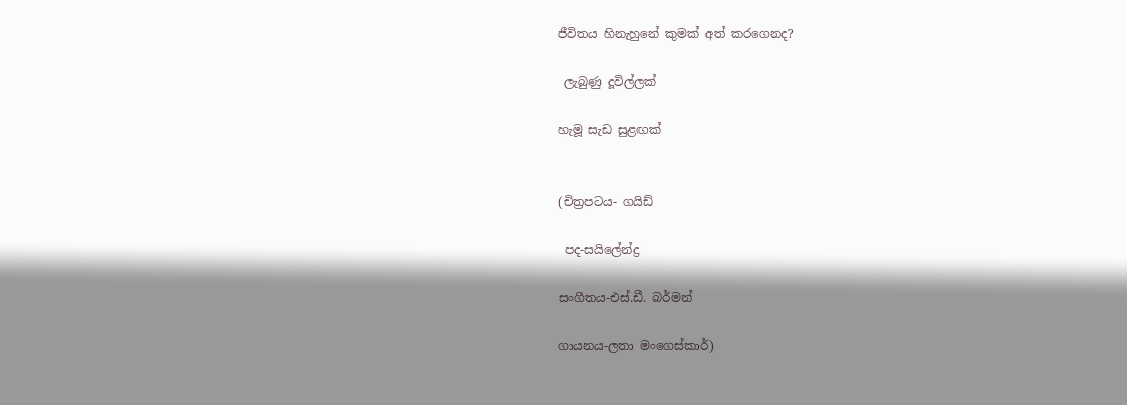ජීවිතය හිනැහුනේ කුමක් අත් කරගෙනද?

 ලැබුණු දූවිල්ලක්

හැමූ සැඩ සුළඟක්


(චිත්‍රපටය- ගයිඩ්

 පද-සයිලේන්ද්‍ර

සංගීතය-එස්.ඩී. බර්මන්

ගායනය-ලතා මංගෙස්කාර්)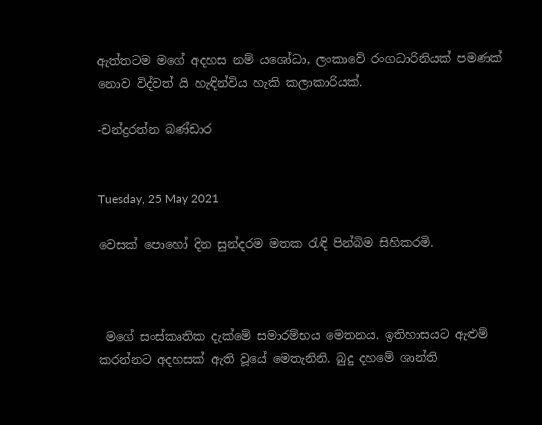ඇත්තටම මගේ අදහස නම් යශෝධා, ලංකාවේ රංගධාරිනියක් පමණක් නොව විද්වත් යි හැඳින්විය හැකි කලාකාරියක්.

-චන්ද්‍රරත්න බණ්ඩාර


Tuesday, 25 May 2021

වෙසක් පොහෝ දින සුන්දරම මතක රැඳි පින්බිම සිහිකරමි.



 මගේ සංස්කෘතික දැක්මේ සමාරම්භය මෙතනය. ඉතිහාසයට ඇළුම් කරන්නට අදහසක් ඇති වූයේ මෙතැනිනි. බුදු දහමේ ශාන්ති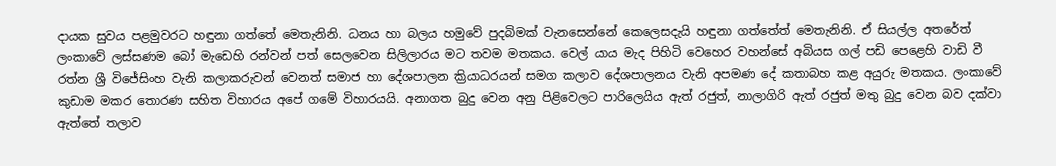දායක සුවය පළමුවරට හඳුනා ගත්තේ මෙතැනිනි. ධනය හා බලය හමුවේ පුදබිමක් වැනසෙන්නේ කෙලෙසදැයි හඳුනා ගත්තේත් මෙතැනිනි. ඒ සියල්ල අතරේත් ලංකාවේ ලස්සණම බෝ මැඩෙහි රන්වන් පත් සෙලවෙන සිලිලාරය මට තවම මතකය. වෙල් යාය මැද පිහිටි වෙහෙර වහන්සේ අබියස ගල් පඩි පෙළෙහි වාඩි වී රත්න ශ්‍රී විජේසිංහ වැනි කලාකරුවන් වෙනත් සමාජ හා දේශපාලන ක්‍රියාධරයන් සමග කලාව දේශපාලනය වැනි අපමණ දේ කතාබහ කළ අයුරු මතකය. ලංකාවේ කුඩාම මකර තොරණ සහිත විහාරය අපේ ගමේ විහාරයයි. අනාගත බුදු වෙන අනු පිළිවෙලට පාරිලෙයිය ඇත් රජුත්, නාලාගිරි ඇත් රජුත් මතු බුදු වෙන බව දක්වා ඇත්තේ තලාව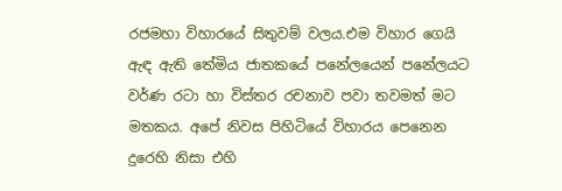රජමහා විහාරයේ සිතුවම් වලය.එම විහාර ගෙයි ඇඳ ඇති තේමිය ජාතකයේ පනේලයෙන් පනේලයට වර්ණ රටා හා විස්තර රචනාව පවා තවමත් මට මතකය. අපේ නිවස පිහිටියේ විහාරය පෙනෙන දුරෙහි නිසා එහි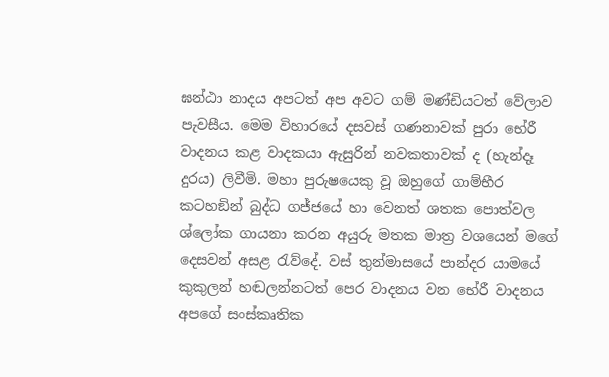ඝන්ඨා නාදය අපටත් අප අවට ගම් මණ්ඩියටත් වේලාව පැවසීය. මෙම විහාරයේ දසවස් ගණනාවක් පුරා භේරී වාදනය කළ වාදකයා ඇසුරින් නවකතාවක් ද (හැන්දෑ දුරය) ලිවීමි. මහා පුරුෂයෙකු වූ ඔහුගේ ගාම්භීර කටහඞින් බුද්ධ ගජ්ජයේ හා වෙනත් ශතක පොත්වල ශ්ලෝක ගායනා කරන අයුරු මතක මාත්‍ර වශයෙන් මගේ දෙසවන් අසළ රැව්දේ. වස් තුන්මාසයේ පාන්දර යාමයේ කුකුලන් හඬලන්නටත් පෙර වාදනය වන භේරී වාදනය අපගේ සංස්කෘතික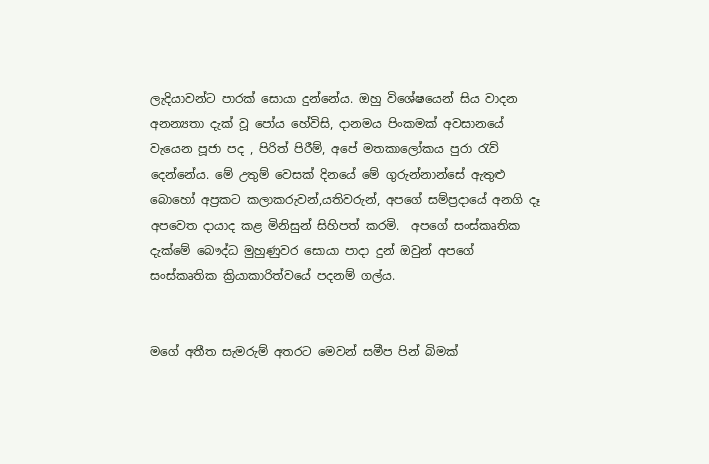ලැදියාවන්ට පාරක් සොයා දුන්නේය. ඔහු විශේෂයෙන් සිය වාදන අනන්‍යතා දැක් වූ පෝය හේවිසි, දානමය පිංකමක් අවසානයේ වැයෙන පූජා පද , පිරිත් පිරීම්, අපේ මතකාලෝකය පුරා රැව් දෙන්නේය. මේ උතුම් වෙසක් දිනයේ මේ ගුරුන්නාන්සේ ඇතුළු බොහෝ අප්‍රකට කලාකරුවන්,යතිවරුන්, අපගේ සම්ප්‍රදායේ අනගි දෑ අපවෙත දායාද කළ මිනිසුන් සිහිපත් කරමි.  අපගේ සංස්කෘතික දැක්මේ බෞද්ධ මුහුණුවර සොයා පාදා දුන් ඔවුන් අපගේ සංස්කෘතික ක්‍රියාකාරිත්වයේ පදනම් ගල්ය.


මගේ අතීත සැමරුම් අතරට මෙවන් සමීප පින් බිමක්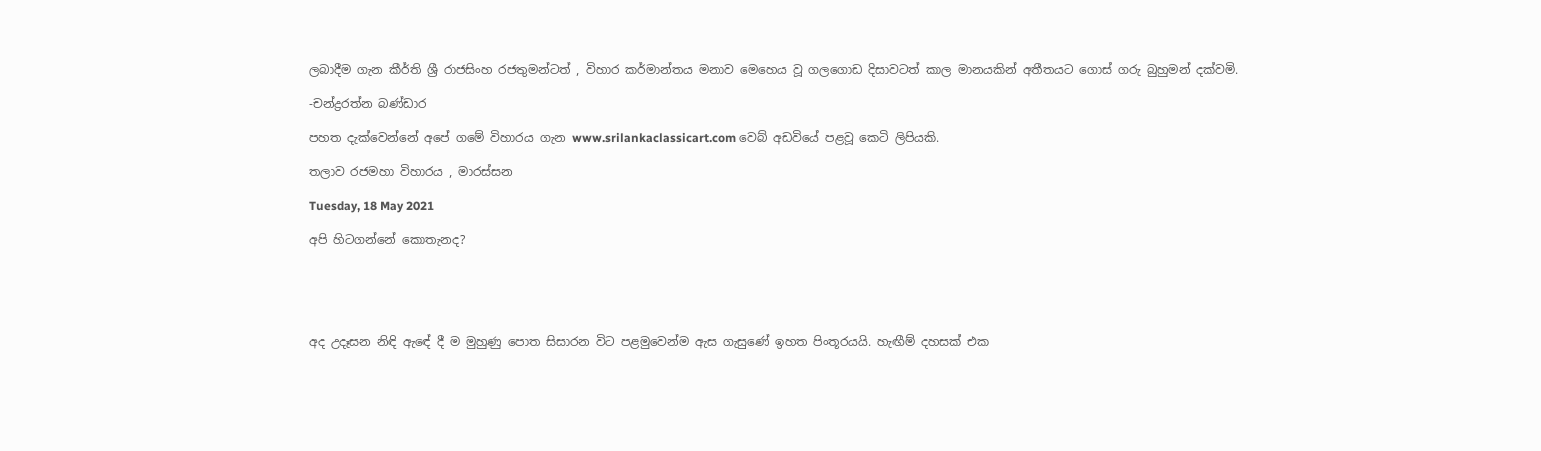ලබාදීම ගැන කීර්ති ශ්‍රී රාජසිංහ රජතුමන්ටත් , විහාර කර්මාන්තය මනාව මෙහෙය වූ ගලගොඩ දිසාවටත් කාල මානයකින් අතීතයට ගොස් ගරු බුහුමන් දක්වමි.

-චන්ද්‍රරත්න බණ්ඩාර

පහත දැක්වෙන්නේ අපේ ගමේ විහාරය ගැන www.srilankaclassicart.com වෙබ් අඩවියේ පළවූ කෙටි ලිපියකි.

තලාව රජමහා විහාරය , මාරස්සන

Tuesday, 18 May 2021

අපි හිටගන්නේ කොතැනද?





අද උදෑසන නිඳි ඇඳේ දී ම මුහුණු පොත සිසාරන විට පළමුවෙන්ම ඇස ගැසුණේ ඉහත පිංතූරයයි. හැඟීම් දහසක් එක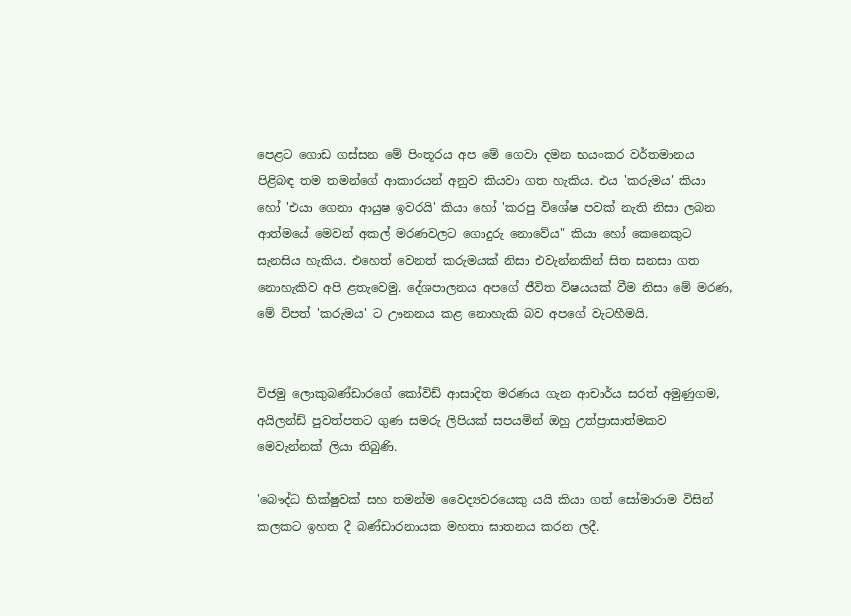පෙළට ගොඩ ගස්සන මේ පිංතූරය අප මේ ගෙවා දමන භයංකර වර්තමානය පිළිබඳ තම තමන්ගේ ආකාරයන් අනුව කියවා ගත හැකිය. එය 'කරුමය' කියා හෝ 'එයා ගෙනා ආයුෂ ඉවරයි' කියා හෝ 'කරපු විශේෂ පවක් නැති නිසා ලබන ආත්මයේ මෙවන් අකල් මරණවලට ගොදුරු නොවේය" කියා හෝ කෙනෙකුට සැනසිය හැකිය. එහෙත් වෙනත් කරුමයක් නිසා එවැන්නකින් සිත සනසා ගත නොහැකිව අපි ළතැවෙමු. දේශපාලනය අපගේ ජීවිත විෂයයක් වීම නිසා මේ මරණ, මේ විපත් 'කරුමය' ට ඌනනය කළ නොහැකි බව අපගේ වැටහීමයි.


විජමු ලොකුබණ්ඩාරගේ කෝවිඩ් ආසාදිත මරණය ගැන ආචාර්ය සරත් අමුණුගම, අයිලන්ඩ් පුවත්පතට ගුණ සමරු ලිපියක් සපයමින් ඔහු උත්ප්‍රාසාත්මකව මෙවැන්නක් ලියා තිබුණි.

'බෞද්ධ භික්ෂුවක් සහ තමන්ම වෛද්‍යවරයෙකු යයි කියා ගත් සෝමාරාම විසින් කලකට ඉහත දී බණ්ඩාරනායක මහතා ඝාතනය කරන ලදී.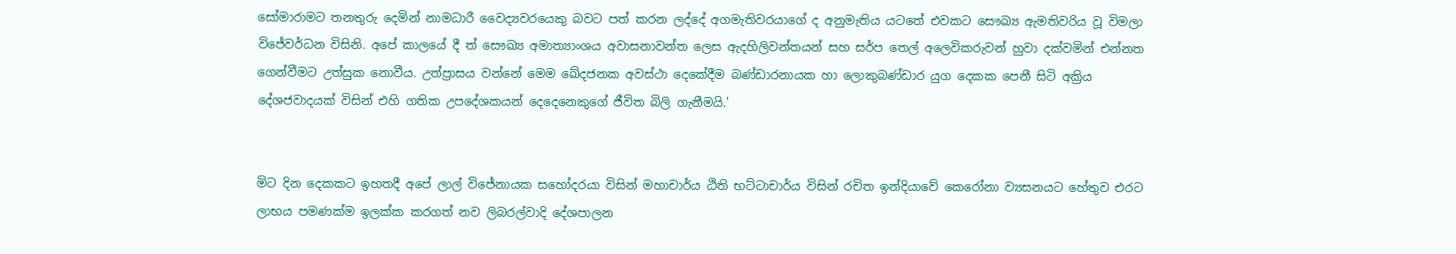සෝමාරාමට තනතුරු දෙමින් නාමධාරී වෛද්‍යවරයෙකු බවට පත් කරන ලද්දේ අගමැතිවරයාගේ ද අනුමැතිය යටතේ එවකට සෞඛ්‍ය ඇමතිවරිය වූ විමලා විජේවර්ධන විසිනි. අපේ කාලයේ දී ත් සෞඛ්‍ය අමාත්‍යාංශය අවාසනාවන්ත ලෙස ඇදහිලිවන්තයන් සහ සර්ප තෙල් අලෙවිකරුවන් හුවා දක්වමින් එන්නත ගෙන්වීමට උත්සුක නොවීය. උත්ප්‍රාසය වන්නේ මෙම ඛේදජනක අවස්ථා දෙකේදීම බණ්ඩාරනායක හා ලොකුබණ්ඩාර යුග දෙකක පෙනී සිටි අක්‍රිය දේශජවාදයක් විසින් එහි ගතික උපදේශකයන් දෙදෙනෙකුගේ ජීවිත බිලි ගැනීමයි.'


මිට දින දෙකකට ඉහතදී අපේ ලාල් විජේනායක සහෝදරයා විසින් මහාචාර්ය ඨිති භට්ටාචාර්ය විසින් රචිත ඉන්දියාවේ කෙරෝනා ව්‍යසනයට හේතුව එරට ලාභය පමණක්ම ඉලක්ක කරගත් නව ලිබරල්වාදි දේශපාලන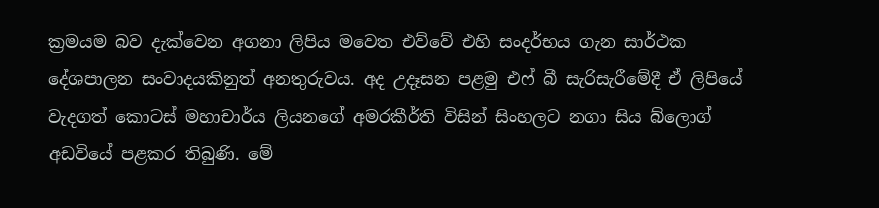ක්‍රමයම බව දැක්වෙන අගනා ලිපිය මවෙත එව්වේ එහි සංදර්භය ගැන සාර්ථක දේශපාලන සංවාදයකිනුත් අනතුරුවය. අද උදෑසන පළමු එෆ් බී සැරිසැරීමේදී ඒ ලිපියේ වැදගත් කොටස් මහාචාර්ය ලියනගේ අමරකීර්ති විසින් සිංහලට නගා සිය බ්ලොග් අඩවියේ පළකර තිබුණි. මේ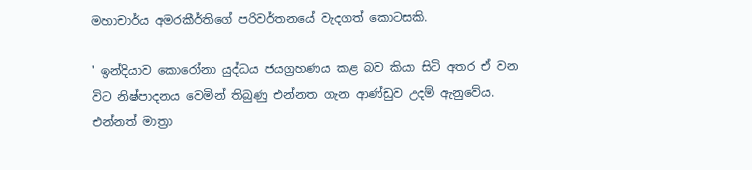මහාචාර්ය අමරකීර්තිගේ පරිවර්තනයේ වැදගත් කොටසකි.

' ඉන්දියාව කොරෝනා යුද්ධය ජයග්‍රහණය කළ බව කියා සිටි අතර ඒ වන විට නිෂ්පාදනය වෙමින් තිබුණු එන්නත ගැන ආණ්ඩුව උදම් ඇනුවේය. එන්නත් මාත්‍රා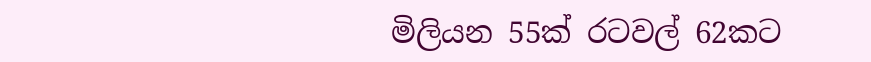මිලියන 55ක් රටවල් 62කට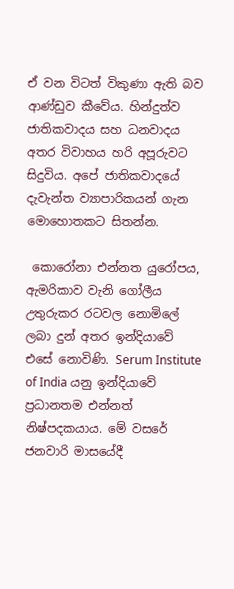ඒ වන විටත් විකුණා ඇති බව ආණ්ඩුව කීවේය. හින්දුත්ව ජාතිකවාදය සහ ධනවාදය  අතර විවාහය හරි අපූරුවට සිදුවිය. අපේ ජාතිකවාදයේ දැවැන්ත ව්‍යාපාරිකයන් ගැන මොහොතකට සිතන්න.

 කොරෝනා එන්නත යුරෝපය, ඇමරිකාව වැනි ගෝලීය උතුරුකර රටවල නොමිලේ ලබා දුන් අතර ඉන්දියාවේ එසේ නොවිණි. Serum Institute of India යනු ඉන්දියාවේ ප්‍රධානතම එන්නත් නිෂ්පදකයාය. මේ වසරේ ජනවාරි මාසයේදී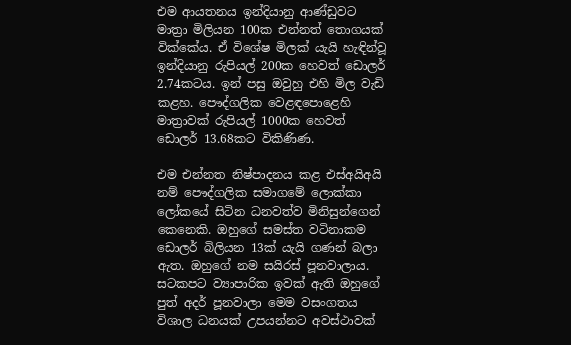එම ආයතනය ඉන්දියානු ආණ්ඩුවට මාත්‍රා මිලියන 100ක එන්නත් තොගයක් වික්කේය. ඒ විශේෂ මිලක් යැයි හැඳින්වූ ඉන්දියානු රුපියල් 200ක හෙවත් ඩොලර් 2.74කටය. ඉන් පසු ඔවුහු එහි මිල වැඩි කළහ. පෞද්ගලික වෙළඳපොළෙහි මාත්‍රාවක් රුපියල් 1000ක හෙවත් ඩොලර් 13.68කට විකිණිණ.

එම එන්නත නිෂ්පාදනය කළ එස්අයිඅයි නම් පෞද්ගලික සමාගමේ ලොක්කා ලෝකයේ සිටින ධනවත්ව මිනිසුන්ගෙන් කෙනෙකි. ඔහුගේ සමස්ත වටිනාකම ඩොලර් බිලියන 13ක් යැයි ගණන් බලා ඇත. ඔහුගේ නම සයිරස් පූනවාලාය. සටකපට ව්‍යාපාරික ඉවක් ඇති ඔහුගේ පුත් අදර් පූනවාලා මෙම වසංගතය විශාල ධනයක් උපයන්නට අවස්ථාවක්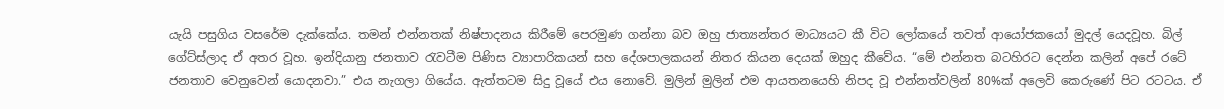යැයි පසුගිය වසරේම දැක්කේය. තමන් එන්නතක් නිෂ්පාදනය කිරීමේ පෙරමුණ ගන්නා බව ඔහු ජාත්‍යන්තර මාධ්‍යයට කී විට ලෝකයේ තවත් ආයෝජකයෝ මුදල් යෙදවූහ. බිල් ගේට්ස්ලාද ඒ අතර වූහ. ඉන්දියානු ජනතාව රැවටීම පිණිස ව්‍යාපාරිකයන් සහ දේශපාලකයන් නිතර කියන දෙයක් ඔහුද කීවේය. “මේ එන්නත බටහිරට දෙන්න කලින් අපේ රටේ ජනතාව වෙනුවෙන් යොදනවා.” එය නැගලා ගියේය. ඇත්තටම සිදු වූයේ එය නොවේ. මුලින් මුලින් එම ආයතනයෙහි නිපද වූ එන්නත්වලින් 80%ක් අලෙවි කෙරුණේ පිට රටටය. ඒ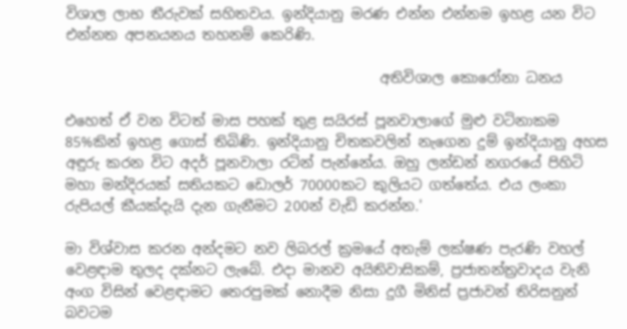විශාල ලාභ තීරුවක් සහිතවය. ඉන්දියානු මරණ එන්න එන්නම ඉහළ යන විට එන්නත අපනයනය තහනම් කෙරිණි.

                                             අතිවිශාල කොරෝනා ධනය

එහෙත් ඒ වන විටත් මාස පහක් තුළ සයිරස් පූනවාලාගේ මුළු වටිනාකම 85%කින් ඉහළ ගොස් තිබිණි. ඉන්දියානු චිතකවලින් නැගෙන දුම් ඉන්දියානු අහස අඳුරු කරන විට අදර් පූනවාලා රටින් පැන්නේය. ඔහු ලන්ඩන් නගරයේ පිහිටි මහා මන්දිරයක් සතියකට ඩොලර් 70000කට කුලියට ගත්තේය. එය ලංකා රුපියල් කීයක්දැයි දැන ගැනීමට 200න් වැඩි කරන්න.'

මා විශ්වාස කරන අන්දමට නව ලිබරල් ක්‍රමයේ අතැම් ලක්ෂණ පැරණි වහල් වෙළඳාම තුලද දක්නට ලැබේ. එදා මානව අයිතිවාසිකම්, ප්‍රජාතන්ත්‍රවාදය වැනි අංග විසින් වෙළඳාමට තෙරපුමක් නොදීම නිසා දුගී මිනිස් ප්‍රජාවන් තිරිසනුන් බවටම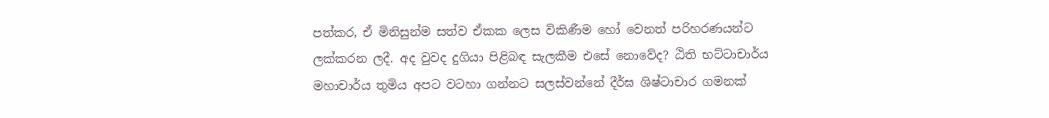පත්කර, ඒ මිනිසුන්ම සත්ව ඒකක ලෙස විකිණීම හෝ වෙනත් පරිහරණයන්ට ලක්කරන ලදී. අද වුවද දුගියා පිළිබඳ සැලකීම එසේ නොවේද? ඨිති භට්ටාචාර්ය මහාචාර්ය තුමිය අපට වටහා ගන්නට සලස්වන්නේ දීර්ඝ ශිෂ්ටාචාර ගමනක්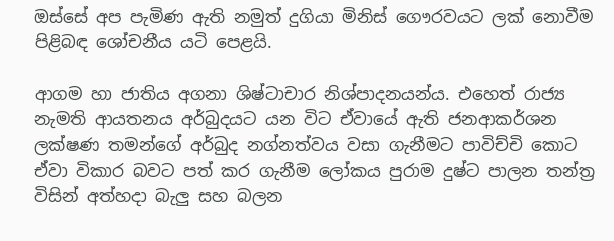ඔස්සේ අප පැමිණ ඇති නමුත් දුගියා මිනිස් ගෞරවයට ලක් නොවීම පිළිබඳ ශෝචනීය යටි පෙළයි.

ආගම හා ජාතිය අගනා ශිෂ්ටාචාර නිශ්පාදනයන්ය. එහෙත් රාජ්‍ය නැමති ආයතනය අර්බුදයට යන විට ඒවායේ ඇති ජනආකර්ශන ලක්ෂණ තමන්ගේ අර්බුද නග්නත්වය වසා ගැනීමට පාවිච්චි කොට ඒවා විකාර බවට පත් කර ගැනීම ලෝකය පුරාම දුෂ්ට පාලන තන්ත්‍ර විසින් අත්හදා බැලු සහ බලන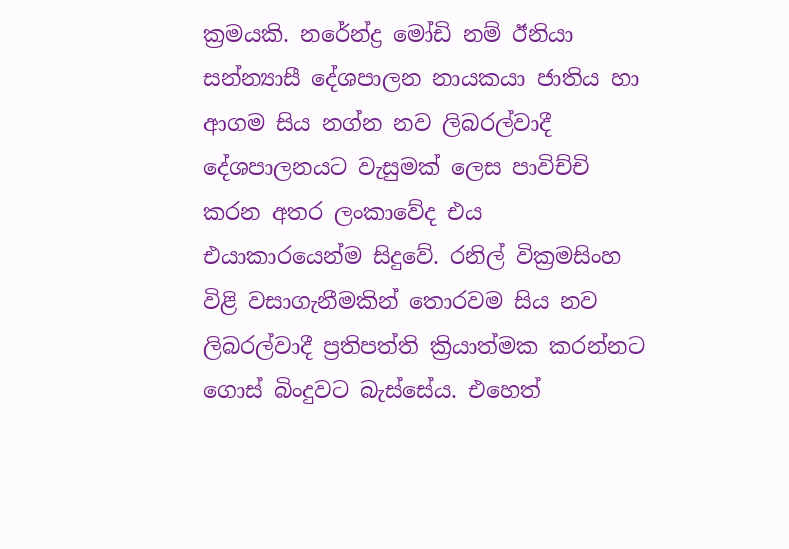ක්‍රමයකි. නරේන්ද්‍ර මෝඩි නම් ඊනියා සන්න්‍යාසී දේශපාලන නායකයා ජාතිය හා ආගම සිය නග්න නව ලිබරල්වාදී දේශපාලනයට වැසුමක් ලෙස පාවිච්චි කරන අතර ලංකාවේද එය එයාකාරයෙන්ම සිදුවේ. රනිල් වික්‍රමසිංහ විළි වසාගැනීමකින් තොරවම සිය නව ලිබරල්වාදී ප්‍රතිපත්ති ක්‍රියාත්මක කරන්නට ගොස් බිංදුවට බැස්සේය. එහෙත්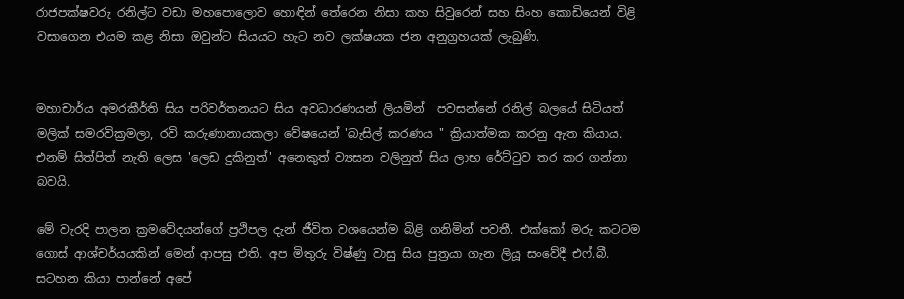රාජපක්ෂවරු රනිල්ට වඩා මහපොලොව හොඳින් තේරෙන නිසා කහ සිවුරෙන් සහ සිංහ කොඩියෙන් විළි වසාගෙන එයම කළ නිසා ඔවුන්ට සියයට හැට නව ලක්ෂයක ජන අනුග්‍රහයක් ලැබුණි.


මහාචාර්ය අමරකීර්ති සිය පරිවර්තනයට සිය අවධාරණයන් ලියමින්  පවසන්නේ රනිල් බලයේ සිටියත් මලික් සමරවික්‍රමලා, රවි කරුණානායකලා වේෂයෙන් 'බැසිල් කරණය " ක්‍රියාත්මක කරනු ඇත කියාය. එනම් සිත්පිත් නැති ලෙස 'ලෙඩ දුකිනුත්' අනෙකුත් ව්‍යසන වලිනුත් සිය ලාභ රේට්ටුව තර කර ගන්නා බවයි.

මේ වැරදි පාලන ක්‍රමවේදයන්ගේ ප්‍රථිපල දැන් ජීවිත වශයෙන්ම බිළි ගනිමින් පවතී. එක්කෝ මරු කටටම ගොස් ආශ්චර්යයකින් මෙන් ආපසු එති. අප මිතුරු විෂ්ණු වාසු සිය පුත්‍රයා ගැන ලියූ සංවේදී එෆ්.බී. සටහන කියා පාන්නේ අපේ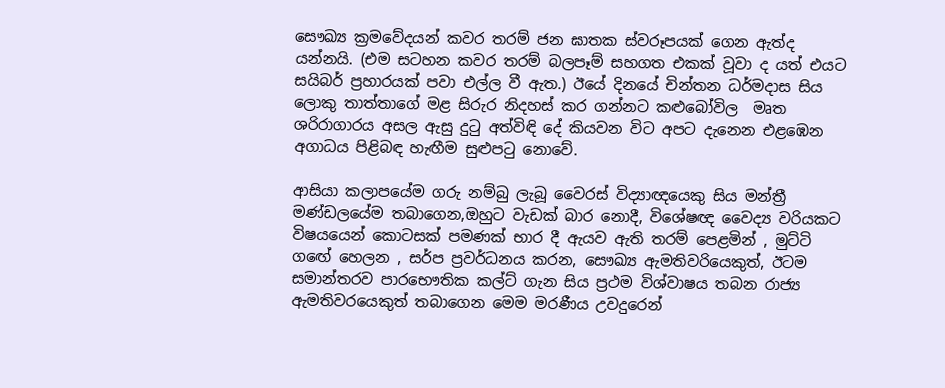සෞඛ්‍ය ක්‍රමවේදයන් කවර තරම් ජන ඝාතක ස්වරූපයක් ගෙන ඇත්ද යන්නයි. (එම සටහන කවර තරම් බලපෑම් සහගත එකක් වූවා ද යත් එයට සයිබර් ප්‍රහාරයක් පවා එල්ල වී ඇත.) ඊයේ දිනයේ චින්තන ධර්මදාස සිය ලොකු තාත්තාගේ මළ සිරුර නිදහස් කර ගන්නට කළුබෝවිල  මෘත ශරිරාගාරය අසල ඇසු දුටු අත්විඳි දේ කියවන විට අපට දැනෙන එළඹෙන අගාධය පිළිබඳ හැඟීම සුළුපටු නොවේ.

ආසියා කලාපයේම ගරු නම්බු ලැබූ වෛරස් විද්‍යාඥයෙකු සිය මන්ත්‍රී මණ්ඩලයේම තබාගෙන,ඔහුට වැඩක් බාර නොදී, විශේෂඥ වෛද්‍ය වරියකට විෂයයෙන් කොටසක් පමණක් භාර දී ඇයව ඇති තරම් පෙළමින් , මුට්ටි ගඟේ හෙලන , සර්ප ප්‍රවර්ධනය කරන, සෞඛ්‍ය ඇමතිවරියෙකුත්, ඊටම සමාන්තරව පාරභෞතික කල්ට් ගැන සිය ප්‍රථම විශ්වාෂය තබන රාජ්‍ය ඇමතිවරයෙකුත් තබාගෙන මෙම මරණීය උවදුරෙන්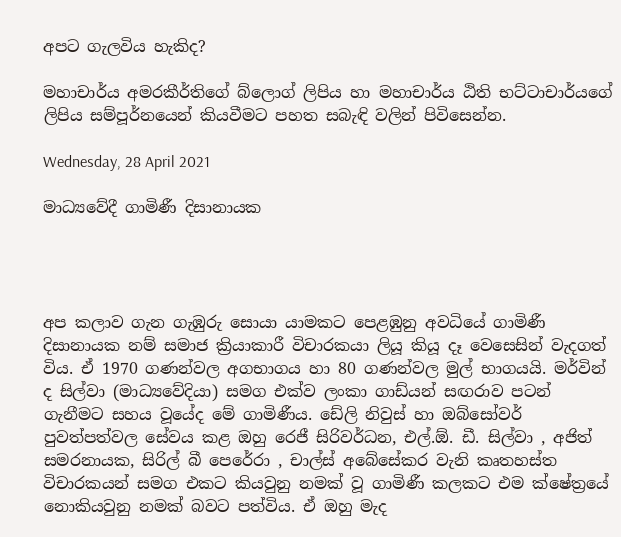අපට ගැලවිය හැකිද?

මහාචාර්ය අමරකීර්තිගේ බ්ලොග් ලිපිය හා මහාචාර්ය ඨිති භට්ටාචාර්යගේ ලිපිය සම්පූර්නයෙන් කියවීමට පහත සබැඳි වලින් පිවිසෙන්න.

Wednesday, 28 April 2021

මාධ්‍යවේදී ගාමිණී දිසානායක




අප කලාව ගැන ගැඹුරු සොයා යාමකට පෙළඹුනු අවධියේ ගාමිණී දිසානායක නම් සමාජ ක්‍රියාකාරී විචාරකයා ලියූ කියූ දෑ වෙසෙසින් වැදගත් විය. ඒ 1970 ගණන්වල අගභාගය හා 80 ගණන්වල මුල් භාගයයි. මර්වින් ද සිල්වා (මාධ්‍යවේදියා) සමග එක්ව ලංකා ගාඩ්යන් සඟරාව පටන් ගැනීමට සහය වූයේද මේ ගාමිණීය. ඩේලි නිවුස් හා ඔබ්සෝවර් පුවත්පත්වල සේවය කළ ඔහු රෙජී සිරිවර්ධන, එල්.ඕ. ඩී. සිල්වා , අජිත් සමරනායක, සිරිල් බී පෙරේරා , චාල්ස් අබේසේකර වැනි කෘතහස්ත විචාරකයන් සමග එකට කියවුනු නමක් වූ ගාමිණී කලකට එම ක්ෂේත්‍රයේ නොකියවුනු නමක් බවට පත්විය. ඒ ඔහු මැද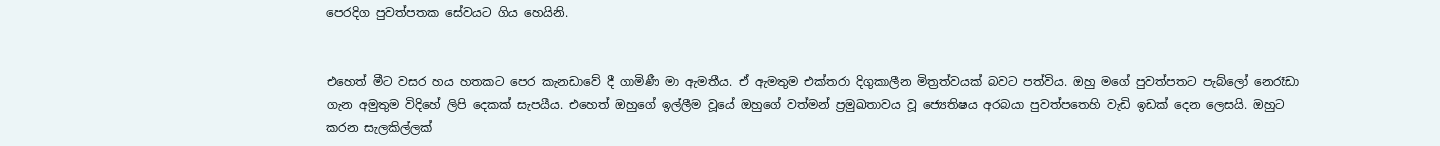පෙරදිග පුවත්පතක සේවයට ගිය හෙයිනි.


එහෙත් මීට වසර හය හතකට පෙර කැනඩාවේ දී ගාමිණී මා ඇමතීය. ඒ ඇමතුම එක්තරා දිගුකාලීන මිත්‍රත්වයක් බවට පත්විය. ඔහු මගේ පුවත්පතට පැබ්ලෝ නෙරෑඩා ගැන අමුතුම විදිහේ ලිපි දෙකක් සැපයීය. එහෙත් ඔහුගේ ඉල්ලීම වූයේ ඔහුගේ වත්මන් ප්‍රමුඛතාවය වූ ජ්‍යෙතිෂය අරබයා පුවත්පතෙහි වැඩි ඉඩක් දෙන ලෙසයි. ඔහුට කරන සැලකිල්ලක්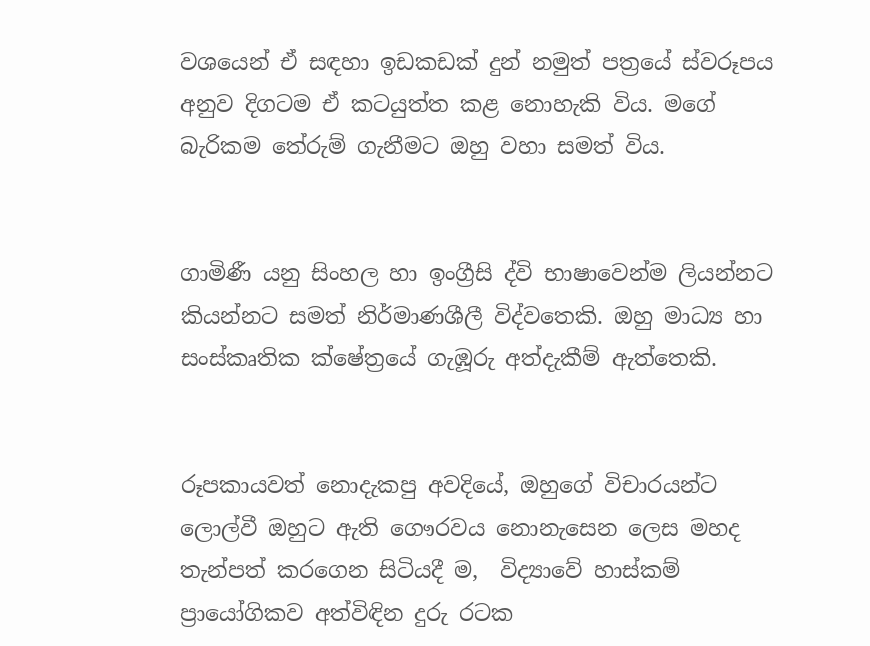වශයෙන් ඒ සඳහා ඉඩකඩක් දුන් නමුත් පත්‍රයේ ස්වරූපය අනුව දිගටම ඒ කටයුත්ත කළ නොහැකි විය. මගේ බැරිකම තේරුම් ගැනීමට ඔහු වහා සමත් විය.


ගාමිණී යනු සිංහල හා ඉංග්‍රීසි ද්වි භාෂාවෙන්ම ලියන්නට කියන්නට සමත් නිර්මාණශීලී විද්වතෙකි. ඔහු මාධ්‍ය හා සංස්කෘතික ක්ෂේත්‍රයේ ගැඹූරු අත්දැකීම් ඇත්තෙකි.


රූපකායවත් නොදැකපු අවදියේ, ඔහුගේ විචාරයන්ට ලොල්වී ඔහුට ඇති ගෞරවය නොනැසෙන ලෙස මහද තැන්පත් කරගෙන සිටියදී ම,  විද්‍යාවේ හාස්කම් ප්‍රායෝගිකව අත්විඳින දුරු රටක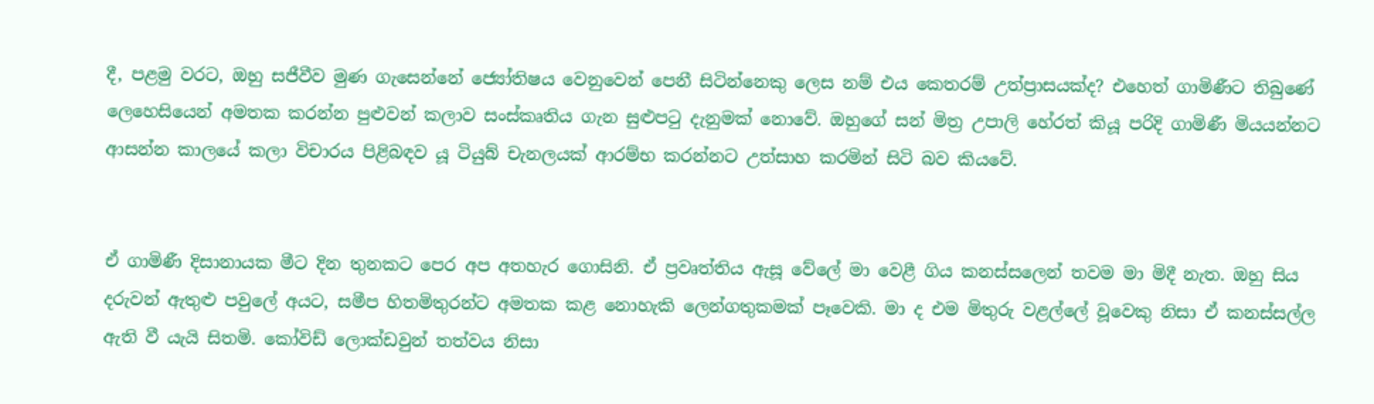දී, පළමු වරට, ඔහු සජීවීව මුණ ගැසෙන්නේ ජ්‍යෝතිෂය වෙනුවෙන් පෙනී සිටින්නෙකු ලෙස නම් එය කෙතරම් උත්ප්‍රාසයක්ද? එහෙත් ගාමිණීට තිබුණේ ලෙහෙසියෙන් අමතක කරන්න පුළුවන් කලාව සංස්කෘතිය ගැන සුළුපටු දැනුමක් නොවේ. ඔහුගේ සන් මිත්‍ර උපාලි හේරත් කියූ පරිදි ගාමිණී මියයන්නට ආසන්න කාලයේ කලා විචාරය පිළිබඳව යූ ටියුබ් චැනලයක් ආරම්භ කරන්නට උත්සාහ කරමින් සිටි බව කියවේ.


ඒ ගාමිණී දිසානායක මීට දින තුනකට පෙර අප අතහැර ගොසිනි. ඒ ප්‍රවෘත්තිය ඇසූ වේලේ මා වෙළී ගිය කනස්සලෙන් තවම මා මිදී නැත. ඔහු සිය දරුවන් ඇතුළු පවුලේ අයට, සමීප හිතමිතුරන්ට අමතක කළ නොහැකි ලෙන්ගතුකමක් පෑවෙකි. මා ද එම මිතුරු වළල්ලේ වූවෙකු නිසා ඒ කනස්සල්ල ඇති වී යැයි සිතමි. කෝවිඩ් ලොක්ඩවුන් තත්වය නිසා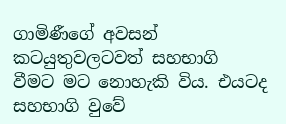ගාමිණීගේ අවසන් කටයුතුවලටවත් සහභාගි වීමට මට නොහැකි විය. එයටද සහභාගි වුවේ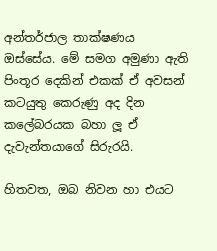අන්තර්ජාල තාක්ෂණය ඔස්සේය. මේ සමග අමුණා ඇති පිංතූර දෙකින් එකක් ඒ අවසන් කටයුතු කෙරුණු අද දින කලේබරයක බහා ලූ ඒ දැවැන්තයාගේ සිරුරයි.

හිතවත, ඔබ නිවන හා එයට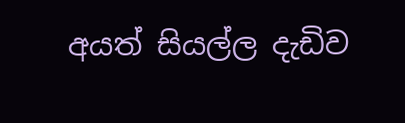අයත් සියල්ල දැඩිව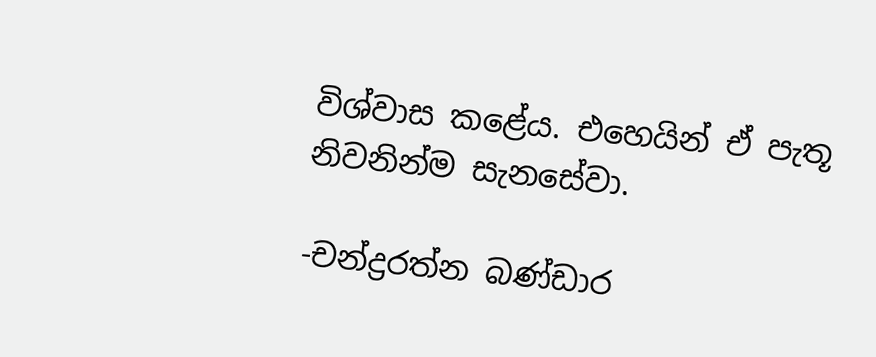විශ්වාස කළේය. එහෙයින් ඒ පැතූ නිවනින්ම සැනසේවා.

-චන්ද්‍රරත්න බණ්ඩාර